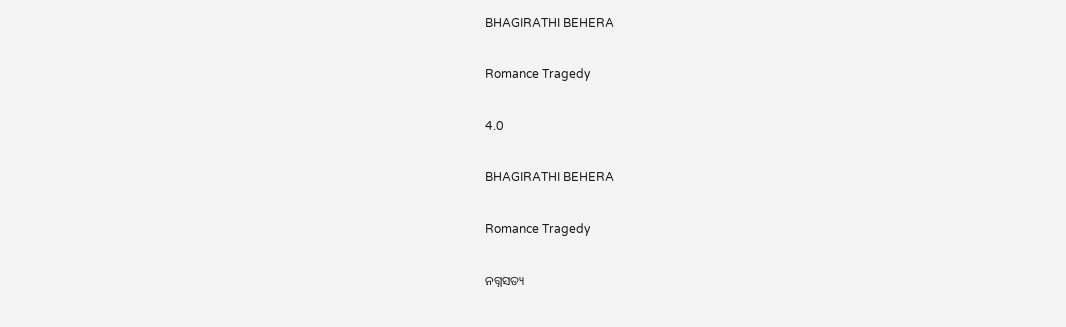BHAGIRATHI BEHERA

Romance Tragedy

4.0

BHAGIRATHI BEHERA

Romance Tragedy

ନଗ୍ନସତ୍ୟ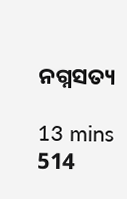ନଗ୍ନସତ୍ୟ

13 mins
514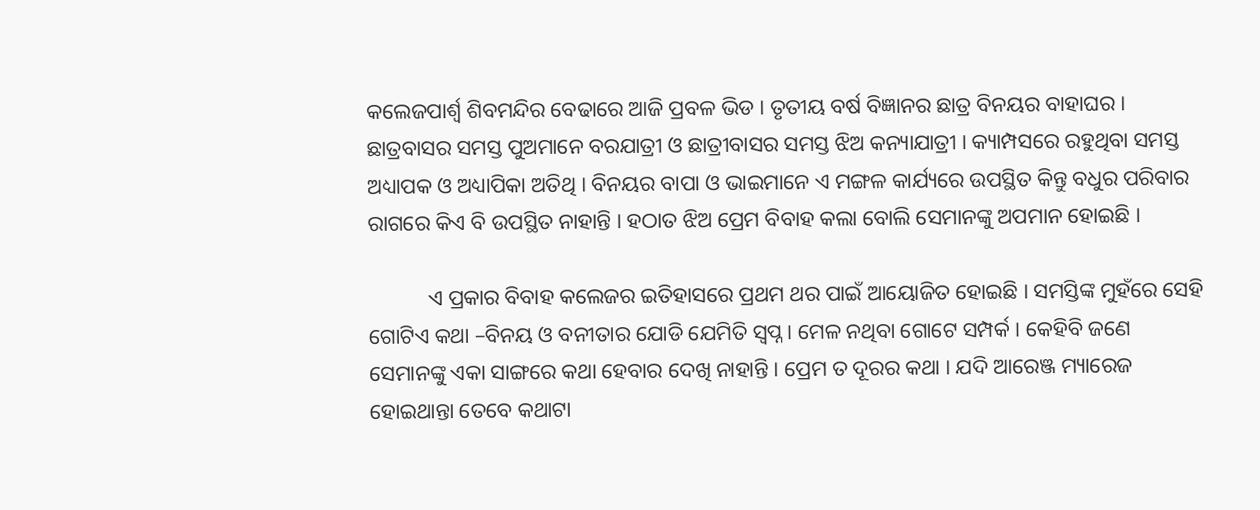କଲେଜପାର୍ଶ୍ଵ ଶିବମନ୍ଦିର ବେଢାରେ ଆଜି ପ୍ରବଳ ଭିଡ । ତୃତୀୟ ବର୍ଷ ବିଜ୍ଞାନର ଛାତ୍ର ବିନୟର ବାହାଘର । ଛାତ୍ରବାସର ସମସ୍ତ ପୁଅମାନେ ବରଯାତ୍ରୀ ଓ ଛାତ୍ରୀବାସର ସମସ୍ତ ଝିଅ କନ୍ୟାଯାତ୍ରୀ । କ୍ୟାମ୍ପସରେ ରହୁଥିବା ସମସ୍ତ ଅଧ୍ୟାପକ ଓ ଅଧ୍ୟାପିକା ଅତିଥି । ବିନୟର ବାପା ଓ ଭାଇମାନେ ଏ ମଙ୍ଗଳ କାର୍ଯ୍ୟରେ ଉପସ୍ଥିତ କିନ୍ତୁ ବଧୁର ପରିବାର ରାଗରେ କିଏ ବି ଉପସ୍ଥିତ ନାହାନ୍ତି । ହଠାତ ଝିଅ ପ୍ରେମ ବିବାହ କଲା ବୋଲି ସେମାନଙ୍କୁ ଅପମାନ ହୋଇଛି ।

           ଏ ପ୍ରକାର ବିବାହ କଲେଜର ଇତିହାସରେ ପ୍ରଥମ ଥର ପାଇଁ ଆୟୋଜିତ ହୋଇଛି । ସମସ୍ତିଙ୍କ ମୁହଁରେ ସେହି ଗୋଟିଏ କଥା –ବିନୟ ଓ ବନୀତାର ଯୋଡି ଯେମିତି ସ୍ଵପ୍ନ । ମେଳ ନଥିବା ଗୋଟେ ସମ୍ପର୍କ । କେହିବି ଜଣେ ସେମାନଙ୍କୁ ଏକା ସାଙ୍ଗରେ କଥା ହେବାର ଦେଖି ନାହାନ୍ତି । ପ୍ରେମ ତ ଦୂରର କଥା । ଯଦି ଆରେଞ୍ଜ ମ୍ୟାରେଜ ହୋଇଥାନ୍ତା ତେବେ କଥାଟା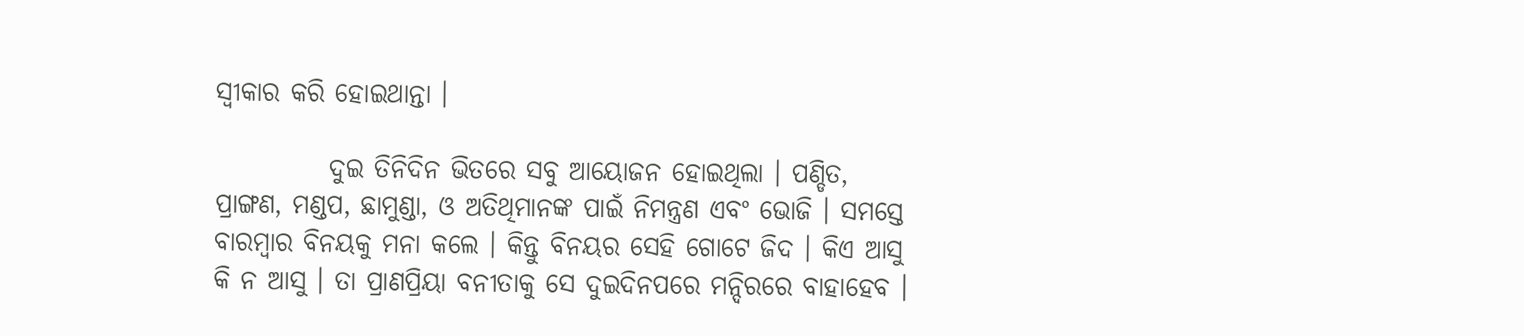ସ୍ଵୀକାର କରି ହୋଇଥାନ୍ତା ।

           ଦୁଇ ତିନିଦିନ ଭିତରେ ସବୁ ଆୟୋଜନ ହୋଇଥିଲା । ପଣ୍ଡିତ, ପ୍ରାଙ୍ଗଣ, ମଣ୍ଡପ, ଛାମୁଣ୍ଡା, ଓ ଅତିଥିମାନଙ୍କ ପାଇଁ ନିମନ୍ତ୍ରଣ ଏବଂ ଭୋଜି । ସମସ୍ତେ ବାରମ୍ବାର ବିନୟକୁ ମନା କଲେ । କିନ୍ତୁ ବିନୟର ସେହି ଗୋଟେ ଜିଦ । କିଏ ଆସୁ କି ନ ଆସୁ । ତା ପ୍ରାଣପ୍ରିୟା ବନୀତାକୁ ସେ ଦୁଇଦିନପରେ ମନ୍ଦିରରେ ବାହାହେବ ।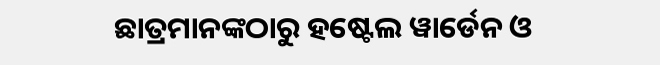ଛାତ୍ରମାନଙ୍କଠାରୁ ହଷ୍ଟେଲ ୱାର୍ଡେନ ଓ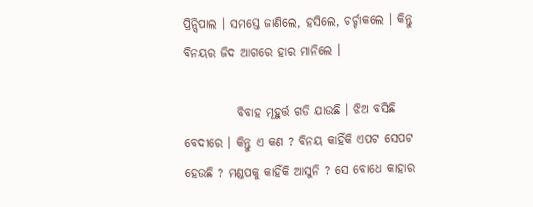ପ୍ରିନ୍ସିପାଲ । ସମସ୍ତେ ଜାଣିଲେ, ହସିଲେ, ଚର୍ଚ୍ଚାକଲେ । କିନ୍ତୁ ବିନୟର ଜିଦ ଆଗରେ ହାର ମାନିଲେ ।

           ବିବାହ ମୂହୁର୍ତ୍ତ ଗଡି ଯାଉଛି । ଝିଅ ବସିଛି ବେଦୀରେ । କିନ୍ତୁ ଏ କଣ ? ବିନୟ କାହିଁକି ଏପଟ ସେପଟ ହେଉଛି ? ମଣ୍ଡପକୁ କାହିଁକି ଆସୁନି ? ସେ ବୋଧେ କାହାର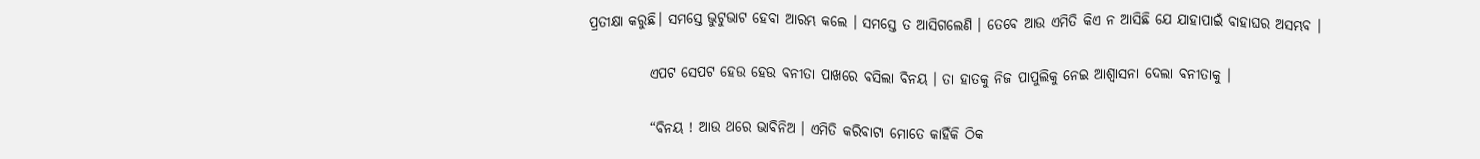ପ୍ରତୀକ୍ଷା କରୁଛି। ସମସ୍ତେ ଭୁଟୁଭାଟ ହେବା ଆରମ୍ଭ କଲେ । ସମସ୍ତେ ତ ଆସିଗଲେଣି । ତେବେ ଆଉ ଏମିତି କିଏ ନ ଆସିଛି ଯେ ଯାହାପାଇଁ ବାହାଘର ଅସମ୍ଭବ ।

           ଏପଟ ସେପଟ ହେଉ ହେଉ ବନୀତା ପାଖରେ ବସିଲା ବିନୟ । ତା ହାତକୁ ନିଜ ପାପୁଲିକୁ ନେଇ ଆଶ୍ଵାସନା ଦେଲା ବନୀତାକୁ ।

           “ବିନୟ ! ଆଉ ଥରେ ଭାବିନିଅ । ଏମିତି କରିବାଟା ମୋତେ କାହିଁକି ଠିକ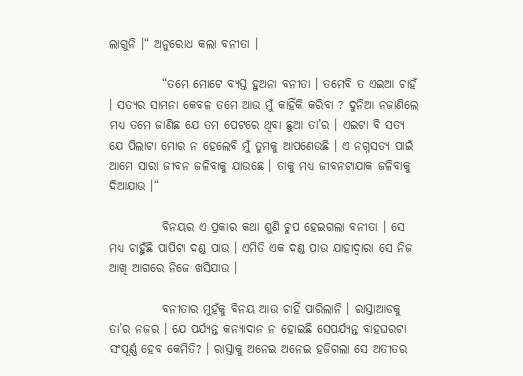ଲାଗୁନି ।“ ଅନୁରୋଧ କଲା ବନୀତା ।

           “ତମେ ମୋଟେ ବ୍ୟସ୍ତ ହୁଅନା ବନୀତା । ତମେବି ତ ଏଇଆ ଚାହଁ । ସତ୍ୟର ସାମନା କେବଳ ତମେ ଆଉ ମୁଁ କାହିଁକି କରିବା ? ଦୁନିଆ ନଜାଣିଲେ ମଧ୍ୟ ତମେ ଜାଣିଛ ଯେ ତମ ପେଟରେ ଥିବା ଛୁଆ ତା’ର । ଏଇଟା ବି ସତ୍ୟ ଯେ ପିଲାଟା ମୋର ନ ହେଲେବି ମୁଁ ତୁମକୁ ଆପଣେଉଛି । ଏ ନଗ୍ନସତ୍ୟ ପାଇଁ ଆମେ ସାରା ଜୀବନ ଜଳିବାକୁ ଯାଉଛେ । ତାକୁ ମଧ୍ୟ ଜୀବନଟାଯାକ ଜଳିବାକୁ ଦିଆଯାଉ ।“

           ବିନୟର ଏ ପ୍ରକାର କଥା ଶୁଣି ଚୁପ ହେଇଗଲା ବନୀତା । ସେ ମଧ୍ୟ ଚାହୁଁଛି ପାପିଟା ଦଣ୍ଡ ପାଉ । ଏମିତି ଏକ ଦଣ୍ଡ ପାଉ ଯାହାଦ୍ୱାରା ସେ ନିଜ ଆଖି ଆଗରେ ନିଜେ ଖସିଯାଉ ।

           ବନୀତାର ମୁହଁକୁ ବିନୟ ଆଉ ଚାହିଁ ପାରିଲାନି । ରାସ୍ତାଆଡକୁ ତା’ର ନଜର । ଯେ ପର୍ଯ୍ୟନ୍ତ କନ୍ୟାଦାନ ନ ହୋଇଛି ସେପର୍ଯ୍ୟନ୍ତ ବାହଘରଟା ସଂପୂର୍ଣ୍ଣ ହେବ କେମିତି? । ରାସ୍ତାକୁ ଅନେଇ ଅନେଇ ହଜିଗଲା ସେ ଅତୀତର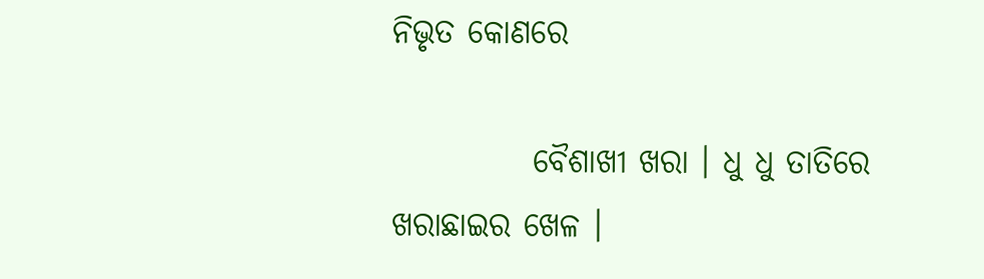ନିଭୃତ କୋଣରେ

           ବୈଶାଖୀ ଖରା । ଧୁ ଧୁ ତାତିରେ ଖରାଛାଇର ଖେଳ ।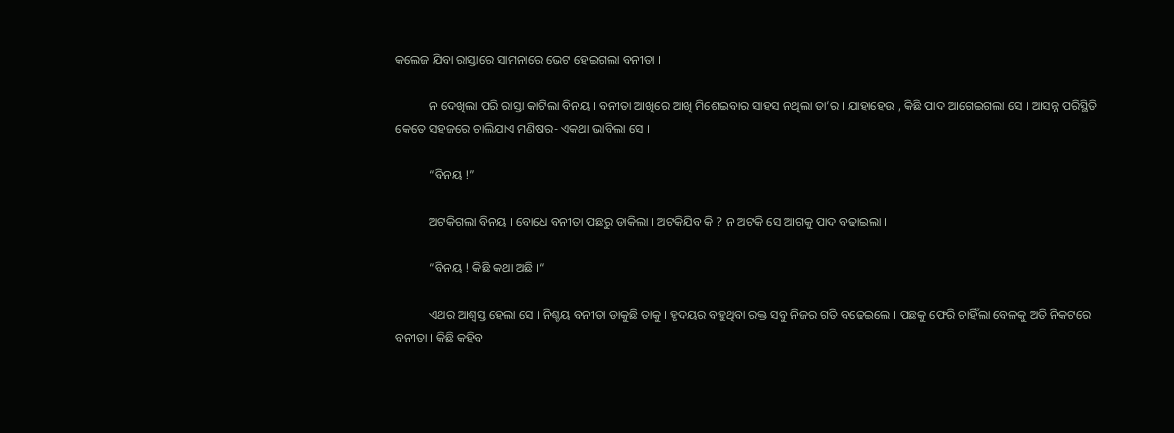କଲେଜ ଯିବା ରାସ୍ତାରେ ସାମନାରେ ଭେଟ ହେଇଗଲା ବନୀତା ।

           ନ ଦେଖିଲା ପରି ରାସ୍ତା କାଟିଲା ବିନୟ । ବନୀତା ଆଖିରେ ଆଖି ମିଶେଇବାର ସାହସ ନଥିଲା ତା’ର । ଯାହାହେଉ , କିଛି ପାଦ ଆଗେଇଗଲା ସେ । ଆସନ୍ନ ପରିସ୍ଥିତି କେତେ ସହଜରେ ଚାଲିଯାଏ ମଣିଷର- ଏକଥା ଭାବିଲା ସେ ।

           “ବିନୟ !”

           ଅଟକିଗଲା ବିନୟ । ବୋଧେ ବନୀତା ପଛରୁ ଡାକିଲା । ଅଟକିଯିବ କି ? ନ ଅଟକି ସେ ଆଗକୁ ପାଦ ବଢାଇଲା ।

           “ବିନୟ ! କିଛି କଥା ଅଛି ।“

           ଏଥର ଆଶ୍ଵସ୍ତ ହେଲା ସେ । ନିଶ୍ଚୟ ବନୀତା ଡାକୁଛି ତାକୁ । ହୃଦୟର ବହୁଥିବା ରକ୍ତ ସବୁ ନିଜର ଗତି ବଢେଇଲେ । ପଛକୁ ଫେରି ଚାହିଁଲା ବେଳକୁ ଅତି ନିକଟରେ ବନୀତା । କିଛି କହିବ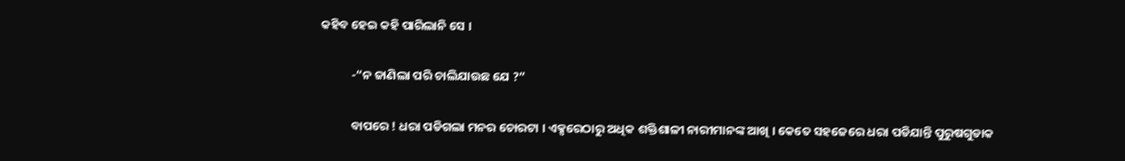କହିବ ହେଇ କହି ପାରିଲାନି ସେ ।

           -“ନ ଜାଣିଲା ପରି ଚାଲିଯାଉଛ ଯେ ?”

           ବାପରେ ! ଧରା ପଡିଗଲା ମନର ଚୋରଟା । ଏକ୍ସରେଠାରୁ ଅଧିକ ଶକ୍ତିଶାଳୀ ନାରୀମାନଙ୍କ ଆଖି । କେତେ ସହଜେରେ ଧରା ପଡିଯାନ୍ତି ପୁରୁଷଗୁଡାକ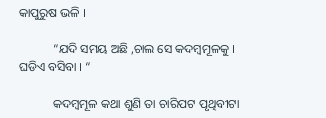କାପୁରୁଷ ଭଳି ।

           “ଯଦି ସମୟ ଅଛି ,ଚାଲ ସେ କଦମ୍ବମୂଳକୁ । ଘଡିଏ ବସିବା । “

           କଦମ୍ବମୂଳ କଥା ଶୁଣି ତା ଚାରିପଟ ପୃଥିବୀଟା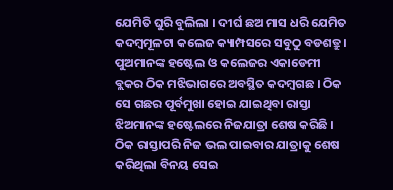ଯେମିତି ଘୁରି ବୁଲିଲା । ଦୀର୍ଘ ଛଅ ମାସ ଧରି ଯେମିତ କଦମ୍ବମୂଳଟା କଲେଜ କ୍ୟାମ୍ପସରେ ସବୁଠୁ ବଡଶତ୍ରୁ । ପୁଅମାନଙ୍କ ହଷ୍ଟେଲ ଓ କଲେଜର ଏକାଡେମୀ ବ୍ଲକର ଠିକ ମଝିଭାଗରେ ଅବସ୍ଥିତ କଦମ୍ବଗଛ । ଠିକ ସେ ଗଛର ପୂର୍ବମୁଖା ହୋଇ ଯାଇଥିବା ରାସ୍ତା ଝିଅମାନଙ୍କ ହଷ୍ଟେଲରେ ନିଜଯାତ୍ରା ଶେଷ କରିଛି । ଠିକ ରାସ୍ତାପରି ନିଜ ଭଲ ପାଇବାର ଯାତ୍ରାକୁ ଶେଷ କରିଥିଲା ବିନୟ ସେଇ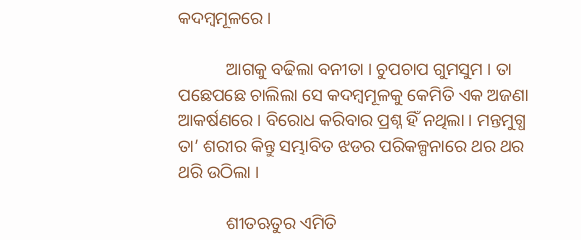କଦମ୍ବମୂଳରେ ।

           ଆଗକୁ ବଢିଲା ବନୀତା । ଚୁପଚାପ ଗୁମସୁମ । ତା ପଛେପଛେ ଚାଲିଲା ସେ କଦମ୍ବମୂଳକୁ କେମିତି ଏକ ଅଜଣା ଆକର୍ଷଣରେ । ବିରୋଧ କରିବାର ପ୍ରଶ୍ନ ହିଁ ନଥିଲା । ମନ୍ତମୁଗ୍ଧ ତା’ ଶରୀର କିନ୍ତୁ ସମ୍ଭାବିତ ଝଡର ପରିକଳ୍ପନାରେ ଥର ଥର ଥରି ଉଠିଲା ।

           ଶୀତଋତୁର ଏମିତି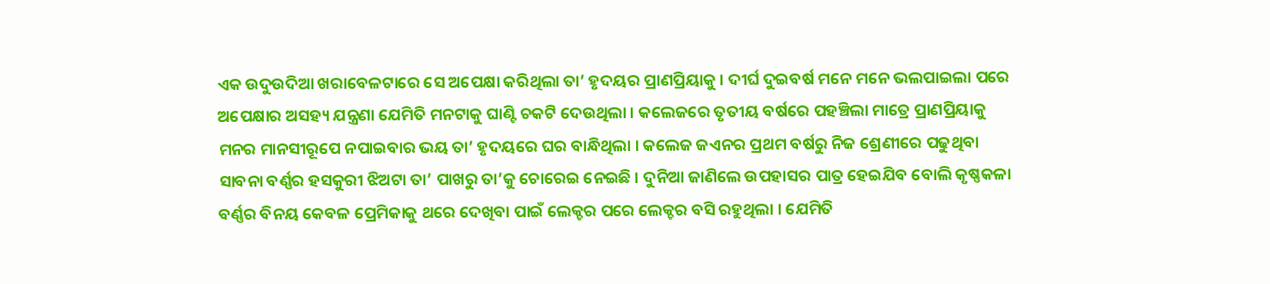ଏକ ଉଦୁଉଦିଆ ଖରାବେଳଟାରେ ସେ ଅପେକ୍ଷା କରିଥିଲା ତା’ ହୃଦୟର ପ୍ରାଣପ୍ରିୟାକୁ । ଦୀର୍ଘ ଦୁଇବର୍ଷ ମନେ ମନେ ଭଲପାଇଲା ପରେ ଅପେକ୍ଷାର ଅସହ୍ୟ ଯନ୍ତ୍ରଣା ଯେମିତି ମନଟାକୁ ଘାଣ୍ଟି ଚକଟି ଦେଉଥିଲା । କଲେଜରେ ତୃତୀୟ ବର୍ଷରେ ପହଞ୍ଚିଲା ମାତ୍ରେ ପ୍ରାଣପ୍ରିୟାକୁ ମନର ମାନସୀରୂପେ ନପାଇବାର ଭୟ ତା’ ହୃଦୟରେ ଘର ବାନ୍ଧିଥିଲା । କଲେଜ ଜଏନର ପ୍ରଥମ ବର୍ଷରୁ ନିଜ ଶ୍ରେଣୀରେ ପଢୁଥିବା ସାବନା ବର୍ଣ୍ଣର ହସକୁରୀ ଝିଅଟା ତା’ ପାଖରୁ ତା’କୁ ଚୋରେଇ ନେଇଛି । ଦୁନିଆ ଜାଣିଲେ ଉପହାସର ପାତ୍ର ହେଇଯିବ ବୋଲି କୃଷ୍ଣକଳା ବର୍ଣ୍ଣର ବିନୟ କେବଳ ପ୍ରେମିକାକୁ ଥରେ ଦେଖିବା ପାଇଁ ଲେକ୍ଚର ପରେ ଲେକ୍ଚର ବସି ରହୁଥିଲା । ଯେମିତି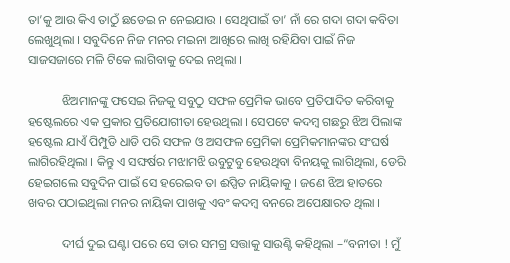ତା’କୁ ଆଉ କିଏ ତାଠୁଁ ଛଡେଇ ନ ନେଇଯାଉ । ସେଥିପାଇଁ ତା’ ନାଁ ରେ ଗଦା ଗଦା କବିତା ଲେଖୁଥିଲା । ସବୁଦିନେ ନିଜ ମନର ମଇନା ଆଖିରେ ଲାଖି ରହିଯିବା ପାଇଁ ନିଜ ସାଜସଜାରେ ମଳି ଟିକେ ଲାଗିବାକୁ ଦେଇ ନଥିଲା ।

           ଝିଅମାନଙ୍କୁ ଫସେଇ ନିଜକୁ ସବୁଠୁ ସଫଳ ପ୍ରେମିକ ଭାବେ ପ୍ରତିପାଦିତ କରିବାକୁ ହଷ୍ଟେଲରେ ଏକ ପ୍ରକାର ପ୍ରତିଯୋଗୀତା ହେଉଥିଲା । ସେପଟେ କଦମ୍ବ ଗଛରୁ ଝିଅ ପିଲାଙ୍କ ହଷ୍ଟେଲ ଯାଏଁ ପିମ୍ପୁଡି ଧାଡି ପରି ସଫଳ ଓ ଅସଫଳ ପ୍ରେମିକା ପ୍ରେମିକମାନଙ୍କର ସଂଘର୍ଷ ଲାଗିରହିଥିଲା । କିନ୍ତୁ ଏ ସଙ୍ଘର୍ଷର ମଝାମଝି ଉବୁଟୁବୁ ହେଉଥିବା ବିନୟକୁ ଲାଗିଥିଲା, ଡେରି ହେଇଗଲେ ସବୁଦିନ ପାଇଁ ସେ ହରେଇବ ତା ଈପ୍ସିତ ନାୟିକାକୁ । ଜଣେ ଝିଅ ହାତରେ ଖବର ପଠାଇଥିଲା ମନର ନାୟିକା ପାଖକୁ ଏବଂ କଦମ୍ବ ବନରେ ଅପେକ୍ଷାରତ ଥିଲା ।

           ଦୀର୍ଘ ଦୁଇ ଘଣ୍ଟା ପରେ ସେ ତାର ସମଗ୍ର ସତ୍ତାକୁ ସାଉଣ୍ଟି କହିଥିଲା –“ବନୀତା ! ମୁଁ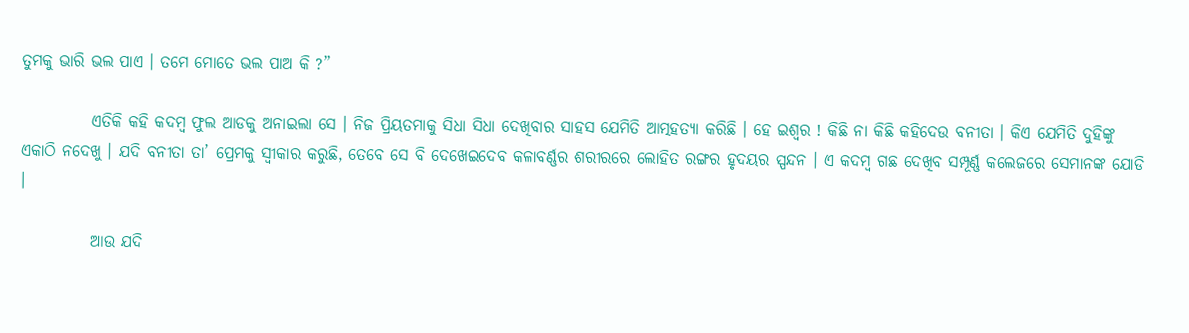ତୁମକୁ ଭାରି ଭଲ ପାଏ । ତମେ ମୋତେ ଭଲ ପାଅ କି ?”

           ଏତିକି କହି କଦମ୍ବ ଫୁଲ ଆଡକୁ ଅନାଇଲା ସେ । ନିଜ ପ୍ରିୟତମାକୁ ସିଧା ସିଧା ଦେଖିବାର ସାହସ ଯେମିତି ଆତ୍ମହତ୍ୟା କରିଛି । ହେ ଇଶ୍ଵର ! କିଛି ନା କିଛି କହିଦେଉ ବନୀତା । କିଏ ଯେମିତି ଦୁହିଙ୍କୁ ଏକାଠି ନଦେଖୁ । ଯଦି ବନୀତା ତା’ ପ୍ରେମକୁ ସ୍ଵୀକାର କରୁଛି, ତେବେ ସେ ବି ଦେଖେଇଦେବ କଳାବର୍ଣ୍ଣର ଶରୀରରେ ଲୋହିତ ରଙ୍ଗର ହୃଦୟର ସ୍ପନ୍ଦନ । ଏ କଦମ୍ବ ଗଛ ଦେଖିବ ସମ୍ପୂର୍ଣ୍ଣ କଲେଜରେ ସେମାନଙ୍କ ଯୋଡି ।

           ଆଉ ଯଦି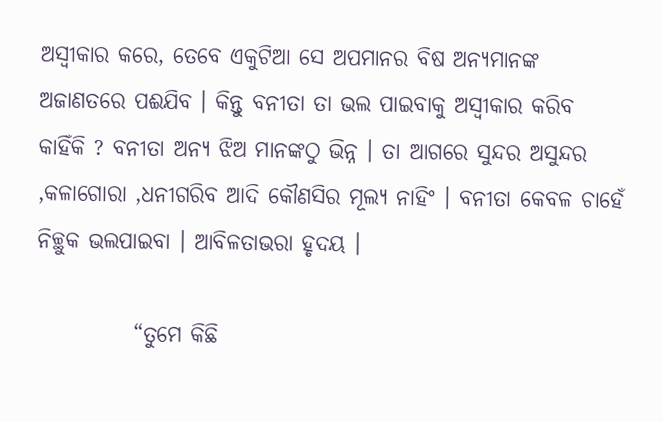ଅସ୍ଵୀକାର କରେ, ତେବେ ଏକୁଟିଆ ସେ ଅପମାନର ବିଷ ଅନ୍ୟମାନଙ୍କ ଅଜାଣତରେ ପଈଯିବ । କିନ୍ତୁ ବନୀତା ତା ଭଲ ପାଇବାକୁ ଅସ୍ଵୀକାର କରିବ କାହିଁକି ? ବନୀତା ଅନ୍ୟ ଝିଅ ମାନଙ୍କଠୁ ଭିନ୍ନ । ତା ଆଗରେ ସୁନ୍ଦର ଅସୁନ୍ଦର ,କଳାଗୋରା ,ଧନୀଗରିବ ଆଦି କୌଣସିର ମୂଲ୍ୟ ନାହିଂ । ବନୀତା କେବଳ ଚାହେଁ ନିଚ୍ଛୁକ ଭଲପାଇବା । ଆବିଳତାଭରା ହୃଦୟ ।

           “ତୁମେ କିଛି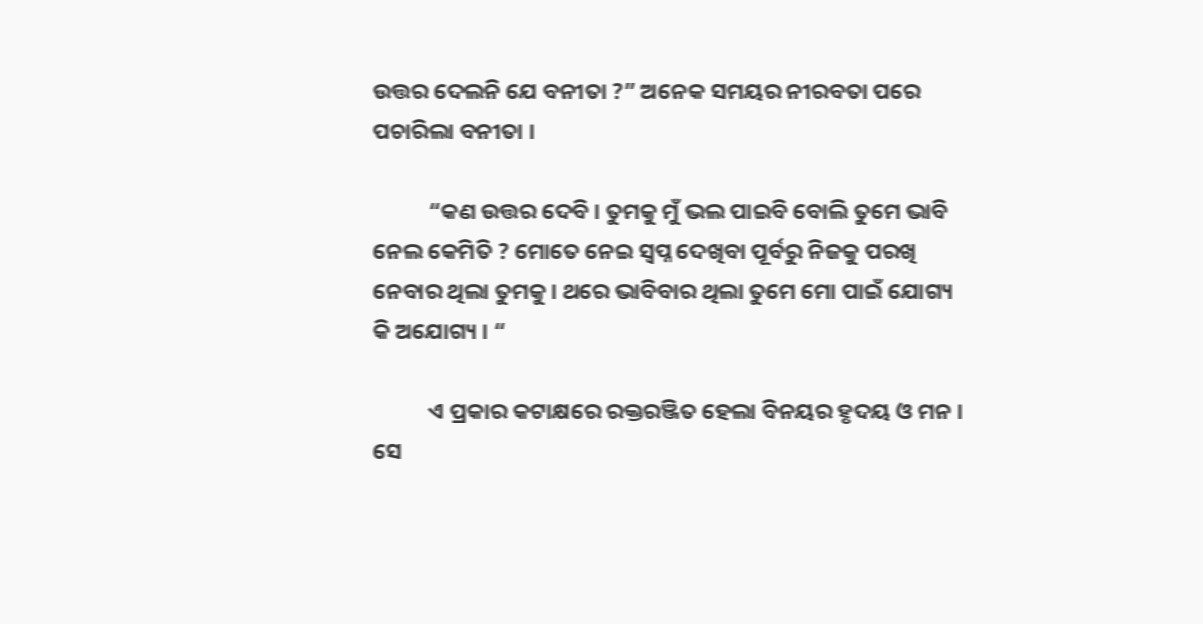ଉତ୍ତର ଦେଲନି ଯେ ବନୀତା ?” ଅନେକ ସମୟର ନୀରବତା ପରେ ପଚାରିଲା ବନୀତା ।

           “କଣ ଉତ୍ତର ଦେବି । ତୁମକୁ ମୁଁ ଭଲ ପାଇବି ବୋଲି ତୁମେ ଭାବି ନେଲ କେମିତି ? ମୋତେ ନେଇ ସ୍ଵପ୍ନ ଦେଖିବା ପୂର୍ବରୁ ନିଜକୁ ପରଖି ନେବାର ଥିଲା ତୁମକୁ । ଥରେ ଭାବିବାର ଥିଲା ତୁମେ ମୋ ପାଇଁ ଯୋଗ୍ୟ କି ଅଯୋଗ୍ୟ । “

           ଏ ପ୍ରକାର କଟାକ୍ଷରେ ରକ୍ତରଞ୍ଜିତ ହେଲା ବିନୟର ହୃଦୟ ଓ ମନ । ସେ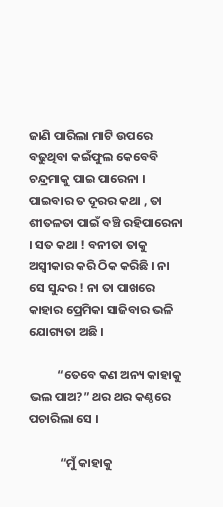ଜାଣି ପାରିଲା ମାଟି ଉପରେ ବଢୁଥିବା କଇଁଫୁଲ କେବେବି ଚନ୍ଦ୍ରମାକୁ ପାଇ ପାରେନା । ପାଇବାର ତ ଦୂରର କଥା , ତା ଶୀତଳତା ପାଇଁ ବଞ୍ଚି ରହିପାରେନା । ସତ କଥା ! ବନୀତା ତାକୁ ଅସ୍ଵୀକାର କରି ଠିକ କରିଛି । ନା ସେ ସୁନ୍ଦର ! ନା ତା ପାଖରେ କାହାର ପ୍ରେମିକା ସାଜିବାର ଭଳି ଯୋଗ୍ୟତା ଅଛି ।

          “ତେବେ କଣ ଅନ୍ୟ କାହାକୁ ଭଲ ପାଅ?” ଥର ଥର କଣ୍ଠରେ ପଚାରିଲା ସେ ।

           “ମୁଁ କାହାକୁ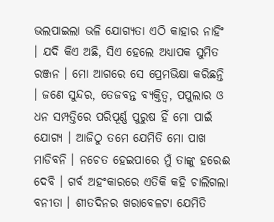ଭଲପାଇଲା ଭଳି ଯୋଗ୍ୟତା ଏଠି କାହାର ନାହିଂ । ଯଦି କିଏ ଅଛି, ସିଏ ହେଲେ ଅଧ୍ୟାପକ ସୁମିତ ରଞ୍ଜନ । ମୋ ଆଗରେ ସେ ପ୍ରେମଭିକ୍ଷା କରିଛନ୍ତି । ଜଣେ ସୁନ୍ଦର, ତେଜବନ୍ତ ବ୍ୟକ୍ତିତ୍ଵ, ପପୁଲାର ଓ ଧନ ସମ୍ପତ୍ତିରେ ପରିପୂର୍ଣ୍ଣ ପୁରୁଷ ହିଁ ମୋ ପାଇଁ ଯୋଗ୍ୟ । ଆଜିଠୁ ତମେ ଯେମିତି ମୋ ପାଖ ମାଡିବନି । ନଚେତ ହେଇପାରେ ମୁଁ ତାଙ୍କୁ ହରେଈ ଦେବି । ଗର୍ବ ଅହଂକାରରେ ଏତିକି କହି ଚାଲିଗଲା ବନୀତା । ଶୀତଦିନର ଖରାବେଳଟା ଯେମିତି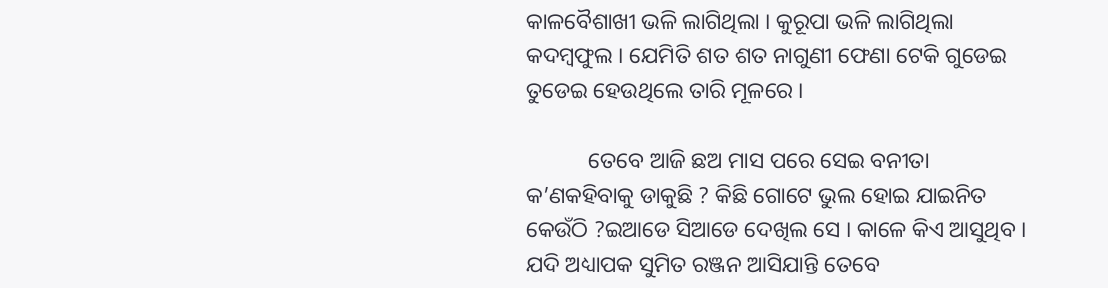କାଳବୈଶାଖୀ ଭଳି ଲାଗିଥିଲା । କୁରୂପା ଭଳି ଲାଗିଥିଲା କଦମ୍ବଫୁଲ । ଯେମିତି ଶତ ଶତ ନାଗୁଣୀ ଫେଣା ଟେକି ଗୁଡେଇ ତୁଡେଇ ହେଉଥିଲେ ତାରି ମୂଳରେ ।

           ତେବେ ଆଜି ଛଅ ମାସ ପରେ ସେଇ ବନୀତା କ’ଣକହିବାକୁ ଡାକୁଛି ? କିଛି ଗୋଟେ ଭୁଲ ହୋଇ ଯାଇନିତ କେଉଁଠି ?ଇଆଡେ ସିଆଡେ ଦେଖିଲ ସେ । କାଳେ କିଏ ଆସୁଥିବ । ଯଦି ଅଧ୍ୟାପକ ସୁମିତ ରଞ୍ଜନ ଆସିଯାନ୍ତି ତେବେ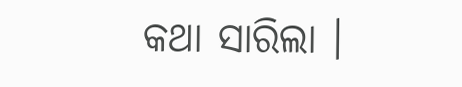କଥା ସାରିଲା ।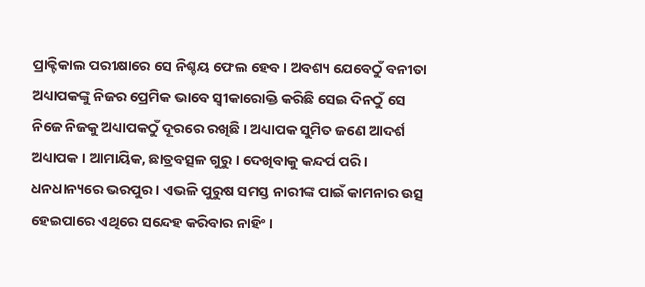ପ୍ରାକ୍ଟିକାଲ ପରୀକ୍ଷାରେ ସେ ନିଶ୍ଚୟ ଫେଲ ହେବ । ଅବଶ୍ୟ ଯେବେଠୁଁ ବନୀତା ଅଧ୍ୟାପକଙ୍କୁ ନିଜର ପ୍ରେମିକ ଭାବେ ସ୍ଵୀକାରୋକ୍ତି କରିଛି ସେଇ ଦିନଠୁଁ ସେ ନିଜେ ନିଜକୁ ଅଧ୍ୟାପକଠୁଁ ଦୂରରେ ରଖିଛି । ଅଧ୍ୟାପକ ସୁମିତ ଜଣେ ଆଦର୍ଶ ଅଧ୍ୟାପକ । ଆମାୟିକ, ଛାତ୍ରବତ୍ସଳ ଗୁରୁ । ଦେଖିବାକୁ କନ୍ଦର୍ପ ପରି । ଧନଧାନ୍ୟରେ ଭରପୁର । ଏଭଳି ପୁରୁଷ ସମସ୍ତ ନାରୀଙ୍କ ପାଇଁ କାମନାର ଉତ୍ସ ହେଇପାରେ ଏଥିରେ ସନ୍ଦେହ କରିବାର ନାହିଂ ।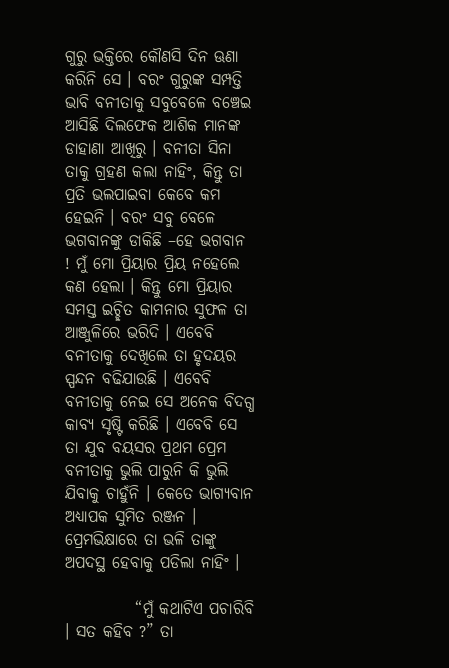ଗୁରୁ ଭକ୍ତିରେ କୌଣସି ଦିନ ଊଣା କରିନି ସେ । ବରଂ ଗୁରୁଙ୍କ ସମ୍ପତ୍ତି ଭାବି ବନୀତାକୁ ସବୁବେଳେ ବଞ୍ଚେଇ ଆସିଛି ଦିଲଫେକ ଆଶିକ ମାନଙ୍କ ଡାହାଣା ଆଖିରୁ । ବନୀତା ସିନା ତାକୁ ଗ୍ରହଣ କଲା ନାହିଂ, କିନ୍ତୁ ତା ପ୍ରତି ଭଲପାଇବା କେବେ କମ ହେଇନି । ବରଂ ସବୁ ବେଳେ ଭଗବାନଙ୍କୁ ଡାକିଛି –ହେ ଭଗବାନ ! ମୁଁ ମୋ ପ୍ରିୟାର ପ୍ରିୟ ନହେଲେ କଣ ହେଲା । କିନ୍ତୁ ମୋ ପ୍ରିୟାର ସମସ୍ତ ଇଚ୍ଛିତ କାମନାର ସୁଫଳ ତା ଆଞ୍ଜୁଳିରେ ଭରିଦି । ଏବେବି ବନୀତାକୁ ଦେଖିଲେ ତା ହୃଦୟର ସ୍ପନ୍ଦନ ବଢିଯାଉଛି । ଏବେବି ବନୀତାକୁ ନେଇ ସେ ଅନେକ ବିଦଗ୍ଧ କାବ୍ୟ ସୃଷ୍ଟି କରିଛି । ଏବେବି ସେ ତା ଯୁବ ବୟସର ପ୍ରଥମ ପ୍ରେମ ବନୀତାକୁ ଭୁଲି ପାରୁନି କି ଭୁଲି ଯିବାକୁ ଚାହୁଁନି । କେତେ ଭାଗ୍ୟବାନ ଅଧ୍ୟାପକ ସୁମିତ ରଞ୍ଜନ । ପ୍ରେମଭିକ୍ଷାରେ ତା ଭଳି ତାଙ୍କୁ ଅପଦସ୍ଥ ହେବାକୁ ପଡିଲା ନାହିଂ ।

           “ମୁଁ କଥାଟିଏ ପଚାରିବି । ସତ କହିବ ?” ତା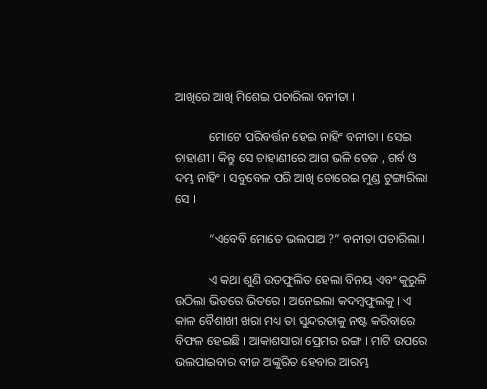ଆଖିରେ ଆଖି ମିଶେଇ ପଚାରିଲା ବନୀତା ।

           ମୋଟେ ପରିବର୍ତ୍ତନ ହେଇ ନାହିଂ ବନୀତା । ସେଇ ଚାହାଣୀ । କିନ୍ତୁ ସେ ଚାହାଣୀରେ ଆଗ ଭଳି ତେଜ , ଗର୍ବ ଓ ଦମ୍ଭ ନାହିଂ । ସବୁବେଳ ପରି ଆଖି ଚୋରେଇ ମୁଣ୍ଡ ଟୁଙ୍ଗାରିଲା ସେ ।

           “ଏବେବି ମୋତେ ଭଲପାଅ ?” ବନୀତା ପଚାରିଲା ।

           ଏ କଥା ଶୁଣି ଉତଫୁଲିତ ହେଲା ବିନୟ ଏବଂ କୁରୁଳି ଉଠିଲା ଭିତରେ ଭିତରେ । ଅନେଇଲା କଦମ୍ବଫୁଲକୁ । ଏ କାଳ ବୈଶାଖୀ ଖରା ମଧ୍ୟ ତା ସୁନ୍ଦରତାକୁ ନଷ୍ଟ କରିବାରେ ବିଫଳ ହେଇଛି । ଆକାଶସାରା ପ୍ରେମର ରଙ୍ଗ । ମାଟି ଉପରେ ଭଲପାଇବାର ବୀଜ ଅଙ୍କୁରିତ ହେବାର ଆରମ୍ଭ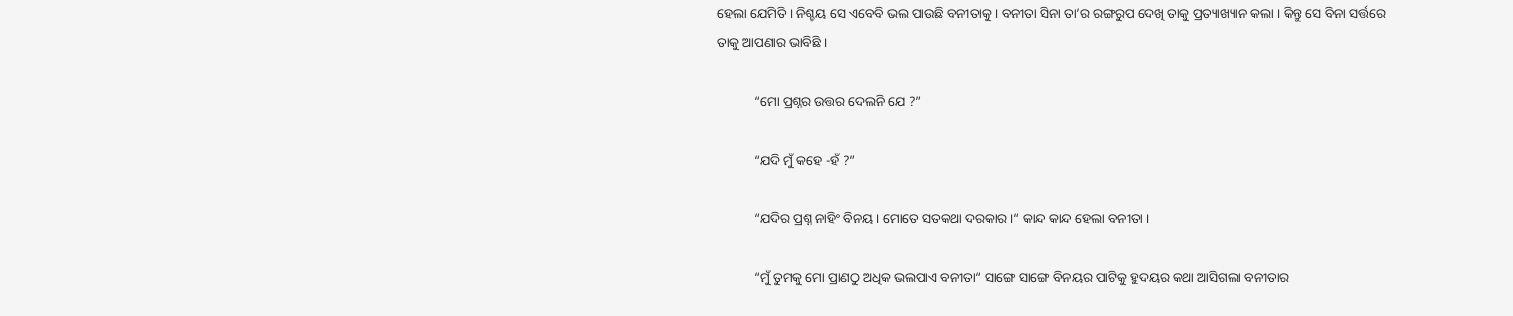ହେଲା ଯେମିତି । ନିଶ୍ଚୟ ସେ ଏବେବି ଭଲ ପାଉଛି ବନୀତାକୁ । ବନୀତା ସିନା ତା’ର ରଙ୍ଗରୁପ ଦେଖି ତାକୁ ପ୍ରତ୍ୟାଖ୍ୟାନ କଲା । କିନ୍ତୁ ସେ ବିନା ସର୍ତ୍ତରେ ତାକୁ ଆପଣାର ଭାବିଛି ।

           “ମୋ ପ୍ରଶ୍ନର ଉତ୍ତର ଦେଲନି ଯେ ?”

           “ଯଦି ମୁଁ କହେ -ହଁ ?”

           “ଯଦିର ପ୍ରଶ୍ନ ନାହିଂ ବିନୟ । ମୋତେ ସତକଥା ଦରକାର ।“ କାନ୍ଦ କାନ୍ଦ ହେଲା ବନୀତା ।

           “ମୁଁ ତୁମକୁ ମୋ ପ୍ରାଣଠୁ ଅଧିକ ଭଲପାଏ ବନୀତା“ ସାଙ୍ଗେ ସାଙ୍ଗେ ବିନୟର ପାଟିକୁ ହୁଦୟର କଥା ଆସିଗଲା ବନୀତାର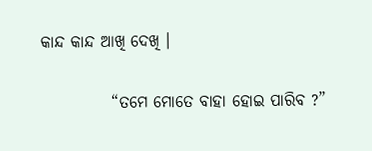କାନ୍ଦ କାନ୍ଦ ଆଖି ଦେଖି ।

           “ତମେ ମୋତେ ବାହା ହୋଇ ପାରିବ ?”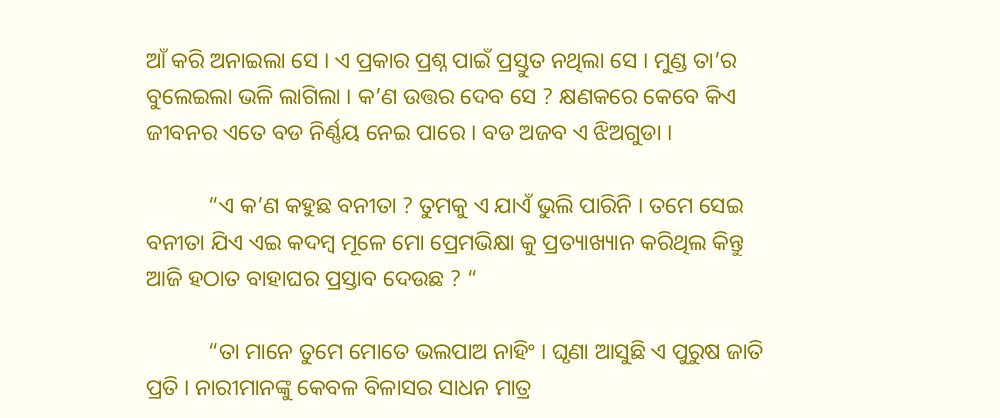ଆଁ କରି ଅନାଇଲା ସେ । ଏ ପ୍ରକାର ପ୍ରଶ୍ନ ପାଇଁ ପ୍ରସ୍ତୁତ ନଥିଲା ସେ । ମୁଣ୍ଡ ତା’ର ବୁଲେଇଲା ଭଳି ଲାଗିଲା । କ’ଣ ଉତ୍ତର ଦେବ ସେ ? କ୍ଷଣକରେ କେବେ କିଏ ଜୀବନର ଏତେ ବଡ ନିର୍ଣ୍ଣୟ ନେଇ ପାରେ । ବଡ ଅଜବ ଏ ଝିଅଗୁଡା ।

           “ଏ କ’ଣ କହୁଛ ବନୀତା ? ତୁମକୁ ଏ ଯାଏଁ ଭୁଲି ପାରିନି । ତମେ ସେଇ ବନୀତା ଯିଏ ଏଇ କଦମ୍ବ ମୂଳେ ମୋ ପ୍ରେମଭିକ୍ଷା କୁ ପ୍ରତ୍ୟାଖ୍ୟାନ କରିଥିଲ କିନ୍ତୁ ଆଜି ହଠାତ ବାହାଘର ପ୍ରସ୍ତାବ ଦେଉଛ ? “

           “ତା ମାନେ ତୁମେ ମୋତେ ଭଲପାଅ ନାହିଂ । ଘୃଣା ଆସୁଛି ଏ ପୁରୁଷ ଜାତି ପ୍ରତି । ନାରୀମାନଙ୍କୁ କେବଳ ବିଳାସର ସାଧନ ମାତ୍ର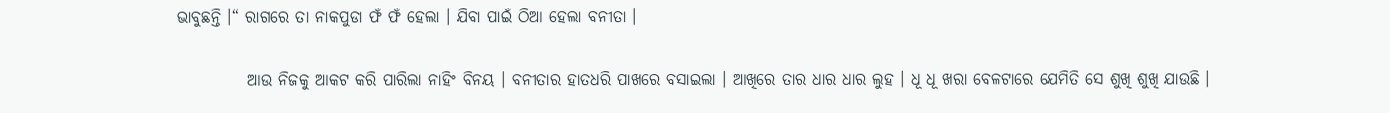ଭାବୁଛନ୍ତି ।“ ରାଗରେ ତା ନାକପୁଡା ଫଁ ଫଁ ହେଲା । ଯିବା ପାଇଁ ଠିଆ ହେଲା ବନୀତା ।

           ଆଉ ନିଜକୁ ଆକଟ କରି ପାରିଲା ନାହିଂ ବିନୟ । ବନୀତାର ହାତଧରି ପାଖରେ ବସାଇଲା । ଆଖିରେ ତାର ଧାର ଧାର ଲୁହ । ଧୂ ଧୂ ଖରା ବେଳଟାରେ ଯେମିତି ସେ ଶୁଖି ଶୁଖି ଯାଉଛି ।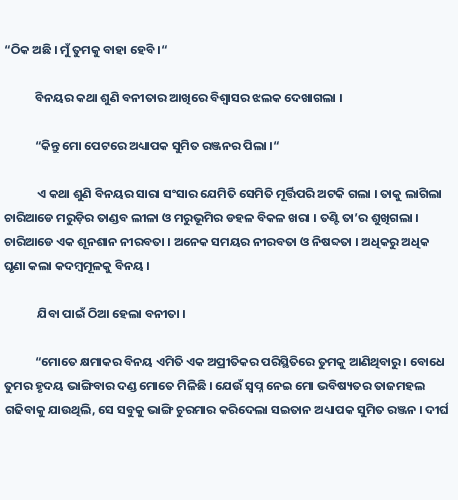“ଠିକ ଅଛି । ମୁଁ ତୁମକୁ ବାହା ହେବି ।“

           ବିନୟର କଥା ଶୁଣି ବନୀତାର ଆଖିରେ ବିଶ୍ଵାସର ଝଲକ ଦେଖାଗଲା ।

           “କିନ୍ତୁ ମୋ ପେଟରେ ଅଧ୍ୟାପକ ସୁମିତ ରଞ୍ଜନର ପିଲା ।“

            ଏ କଥା ଶୁଣି ବିନୟର ସାରା ସଂସାର ଯେମିତି ସେମିତି ମୂର୍ତ୍ତିପରି ଅଟକି ଗଲା । ତାକୁ ଲାଗିଲା ଚାରିଆଡେ ମରୁଡ଼ିର ତାଣ୍ଡବ ଲୀଳା ଓ ମରୁଭୂମିର ଡହଳ ବିକଳ ଖରା । ତଣ୍ଟି ତା’ର ଶୁଖିଗଲା । ଚାରିଆଡେ ଏକ ଶୂନଶାନ ନୀରବତା । ଅନେକ ସମୟର ନୀରବତା ଓ ନିଷବ୍ଦତା । ଅଧିକରୁ ଅଧିକ ଘୃଣା କଲା କଦମ୍ବମୂଳକୁ ବିନୟ ।

            ଯିବା ପାଇଁ ଠିଆ ହେଲା ବନୀତା ।

           “ମୋତେ କ୍ଷମାକର ବିନୟ ଏମିତି ଏକ ଅପ୍ରୀତିକର ପରିସ୍ଥିତିରେ ତୁମକୁ ଆଣିଥିବାରୁ । ବୋଧେ ତୁମର ହୃଦୟ ଭାଙ୍ଗିବାର ଦଣ୍ଡ ମୋତେ ମିଳିଛି । ଯେଉଁ ସ୍ଵପ୍ନ ନେଇ ମୋ ଭବିଷ୍ୟତର ତାଜମହଲ ଗଢିବାକୁ ଯାଉଥିଲି, ସେ ସବୁକୁ ଭାଙ୍ଗି ଚୁରମାର କରିଦେଲା ସଇତାନ ଅଧ୍ୟାପକ ସୁମିତ ରଞ୍ଜନ । ଦୀର୍ଘ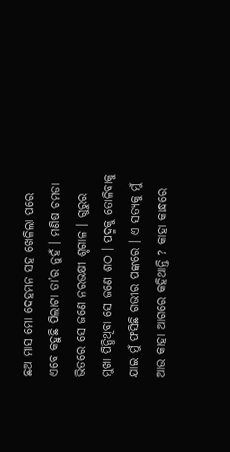ଛଅ ମାସ ମୋ ଦେହମନ ସହ ଖେଳିଲା ପରେ ଏବେ କହୁଛି ପିଲାଟା ତା’ର ନୁହଁ । ମଣିଷ ଚମଡା ଭିତରେ ସେ ଜଣେ ନରଭକ୍ଷୀ ଶୃଗାଳ । ଗୁରୁର ମୁଖା ପିନ୍ଧିଥିବା ସେ ଜଣେ ଶଠ । ପଦ୍ମକୁ ତୋଳିବାକୁ ଯାଇ ମୁଁ ଫସିଛି ଗଭୀର ପଙ୍କରେ । ଏ ସତ୍ୟକୁ ମୁଁ ଆଉ କାହା ଆଗରେ କହିଥାନ୍ତି ? କାହା କାନ୍ଧରେ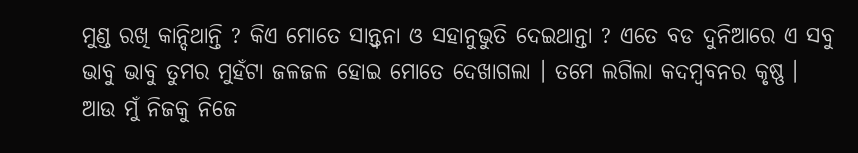ମୁଣ୍ଡ ରଖି କାନ୍ଦିଥାନ୍ତି ? କିଏ ମୋତେ ସାନ୍ତ୍ଵନା ଓ ସହାନୁଭୁତି ଦେଇଥାନ୍ତା ? ଏତେ ବଡ ଦୁନିଆରେ ଏ ସବୁ ଭାବୁ ଭାବୁ ତୁମର ମୁହଁଟା ଜଳଜଳ ହୋଇ ମୋତେ ଦେଖାଗଲା । ତମେ ଲଗିଲା କଦମ୍ବବନର କୃଷ୍ଣ । ଆଉ ମୁଁ ନିଜକୁ ନିଜେ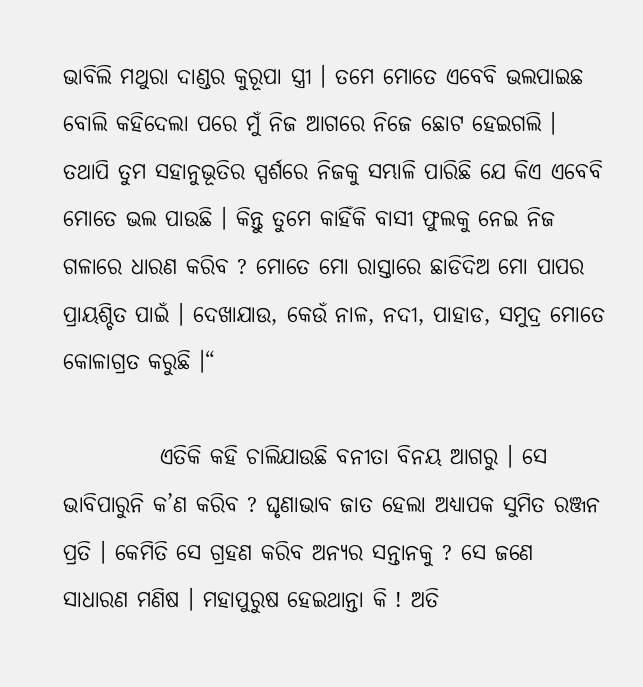ଭାବିଲି ମଥୁରା ଦାଣ୍ଡର କୁରୂପା ସ୍ତ୍ରୀ । ତମେ ମୋତେ ଏବେବି ଭଲପାଇଛ ବୋଲି କହିଦେଲା ପରେ ମୁଁ ନିଜ ଆଗରେ ନିଜେ ଛୋଟ ହେଇଗଲି । ତଥାପି ତୁମ ସହାନୁଭୂତିର ସ୍ପର୍ଶରେ ନିଜକୁ ସମ୍ଭାଳି ପାରିଛି ଯେ କିଏ ଏବେବି ମୋତେ ଭଲ ପାଉଛି । କିନ୍ତୁ ତୁମେ କାହିଁକି ବାସୀ ଫୁଲକୁ ନେଇ ନିଜ ଗଳାରେ ଧାରଣ କରିବ ? ମୋତେ ମୋ ରାସ୍ତାରେ ଛାଡିଦିଅ ମୋ ପାପର ପ୍ରାୟଶ୍ଚିତ ପାଇଁ । ଦେଖାଯାଉ, କେଉଁ ନାଳ, ନଦୀ, ପାହାଡ, ସମୁଦ୍ର ମୋତେ କୋଳାଗ୍ରତ କରୁଛି ।“

           ଏତିକି କହି ଚାଲିଯାଉଛି ବନୀତା ବିନୟ ଆଗରୁ । ସେ ଭାବିପାରୁନି କ’ଣ କରିବ ? ଘୃଣାଭାବ ଜାତ ହେଲା ଅଧ୍ୟାପକ ସୁମିତ ରଞ୍ଜନ ପ୍ରତି । କେମିତି ସେ ଗ୍ରହଣ କରିବ ଅନ୍ୟର ସନ୍ତାନକୁ ? ସେ ଜଣେ ସାଧାରଣ ମଣିଷ । ମହାପୁରୁଷ ହେଇଥାନ୍ତା କି ! ଅତି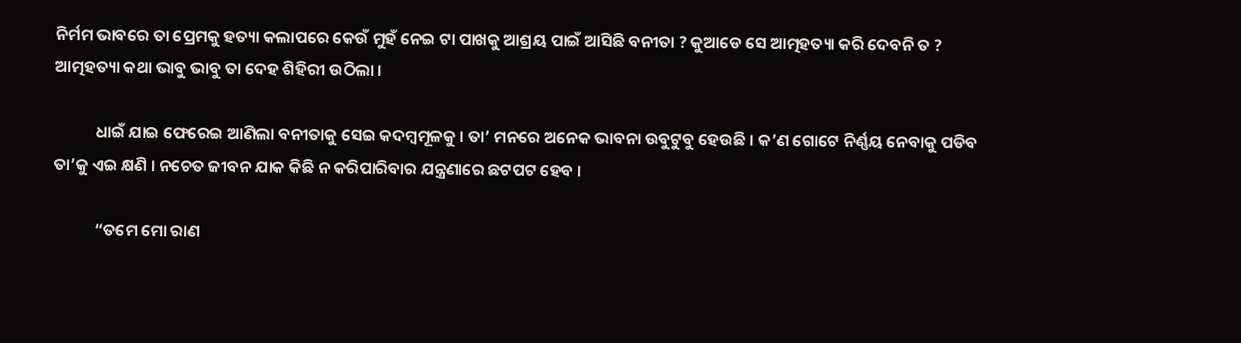ନିର୍ମମ ଭାବରେ ତା ପ୍ରେମକୁ ହତ୍ୟା କଲାପରେ କେଉଁ ମୁହଁ ନେଇ ଟା ପାଖକୁ ଆଶ୍ରୟ ପାଇଁ ଆସିଛି ବନୀତା ? କୁଆଡେ ସେ ଆତ୍ମହତ୍ୟା କରି ଦେବନି ତ ? ଆତ୍ମହତ୍ୟା କଥା ଭାବୁ ଭାବୁ ତା ଦେହ ଶିହିରୀ ଉଠିଲା ।

           ଧାଇଁ ଯାଇ ଫେରେଇ ଆଣିଲା ବନୀତାକୁ ସେଇ କଦମ୍ବମୂଳକୁ । ତା’ ମନରେ ଅନେକ ଭାବନା ଉବୁଟୁବୁ ହେଉଛି । କ’ଣ ଗୋଟେ ନିର୍ଣ୍ଣୟ ନେବାକୁ ପଡିବ ତା’କୁ ଏଇ କ୍ଷଣି । ନଚେତ ଜୀବନ ଯାକ କିଛି ନ କରିପାରିବାର ଯନ୍ତ୍ରଣାରେ ଛଟପଟ ହେବ ।

           “ତମେ ମୋ ରାଣ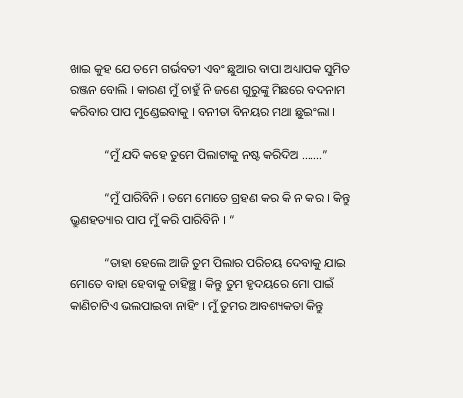ଖାଇ କୁହ ଯେ ତମେ ଗର୍ଭବତୀ ଏବଂ ଛୁଆର ବାପା ଅଧ୍ୟାପକ ସୁମିତ ରଞ୍ଜନ ବୋଲି । କାରଣ ମୁଁ ଚାହୁଁ ନି ଜଣେ ଗୁରୁଙ୍କୁ ମିଛରେ ବଦନାମ କରିବାର ପାପ ମୁଣ୍ଡେଇବାକୁ । ବନୀତା ବିନୟର ମଥା ଛୁଇଂଲା ।

           “ମୁଁ ଯଦି କହେ ତୁମେ ପିଲାଟାକୁ ନଷ୍ଟ କରିଦିଅ .......”

           “ମୁଁ ପାରିବିନି । ତମେ ମୋତେ ଗ୍ରହଣ କର କି ନ କର । କିନ୍ତୁ ଭ୍ରୁଣହତ୍ୟାର ପାପ ମୁଁ କରି ପାରିବିନି । “

           “ତାହା ହେଲେ ଆଜି ତୁମ ପିଲାର ପରିଚୟ ଦେବାକୁ ଯାଇ ମୋତେ ବାହା ହେବାକୁ ଚାହିଞ୍ଛ । କିନ୍ତୁ ତୁମ ହୃଦୟରେ ମୋ ପାଇଁ କାଣିଚାଟିଏ ଭଲପାଇବା ନାହିଂ । ମୁଁ ତୁମର ଆବଶ୍ୟକତା କିନ୍ତୁ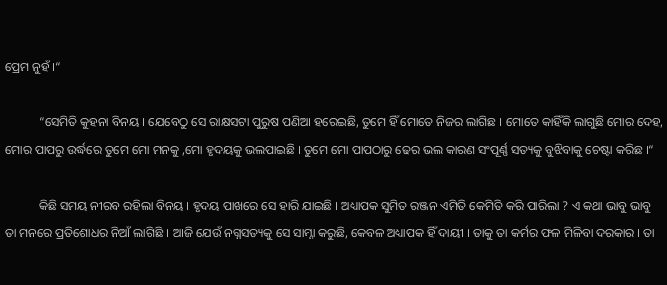ପ୍ରେମ ନୁହଁ ।“

           “ସେମିତି କୁହନା ବିନୟ । ଯେବେଠୁ ସେ ରାକ୍ଷସଟା ପୁରୁଷ ପଣିଆ ହରେଇଛି, ତୁମେ ହିଁ ମୋତେ ନିଜର ଲାଗିଛ । ମୋତେ କାହିଁକି ଲାଗୁଛି ମୋର ଦେହ, ମୋର ପାପରୁ ଉର୍ଦ୍ଧରେ ତୁମେ ମୋ ମନକୁ ,ମୋ ହୃଦୟକୁ ଭଲପାଇଛି । ତୁମେ ମୋ ପାପଠାରୁ ଢେର ଭଲ କାରଣ ସଂପୂର୍ଣ୍ଣ ସତ୍ୟକୁ ବୁଝିବାକୁ ଚେଷ୍ଟା କରିଛ ।“

           କିଛି ସମୟ ନୀରବ ରହିଲା ବିନୟ । ହୃଦୟ ପାଖରେ ସେ ହାରି ଯାଇଛି । ଅଧ୍ୟାପକ ସୁମିତ ରଞ୍ଜନ ଏମିତି କେମିତି କରି ପାରିଲା ? ଏ କଥା ଭାବୁ ଭାବୁ ତା ମନରେ ପ୍ରତିଶୋଧର ନିଆଁ ଲାଗିଛି । ଆଜି ଯେଉଁ ନଗ୍ନସତ୍ୟକୁ ସେ ସାମ୍ନା କରୁଛି, କେବଳ ଅଧ୍ୟାପକ ହିଁ ଦାୟୀ । ତାକୁ ତା କର୍ମର ଫଳ ମିଳିବା ଦରକାର । ତା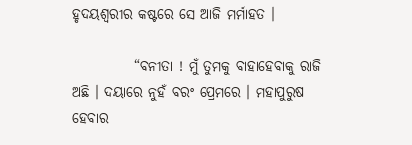ହୃଦୟଶ୍ଵରୀର କଷ୍ଟରେ ସେ ଆଜି ମର୍ମାହତ ।

           “ବନୀତା ! ମୁଁ ତୁମକୁ ବାହାହେବାକୁ ରାଜି ଅଛି । ଦୟାରେ ନୁହଁ ବରଂ ପ୍ରେମରେ । ମହାପୁରୁଷ ହେବାର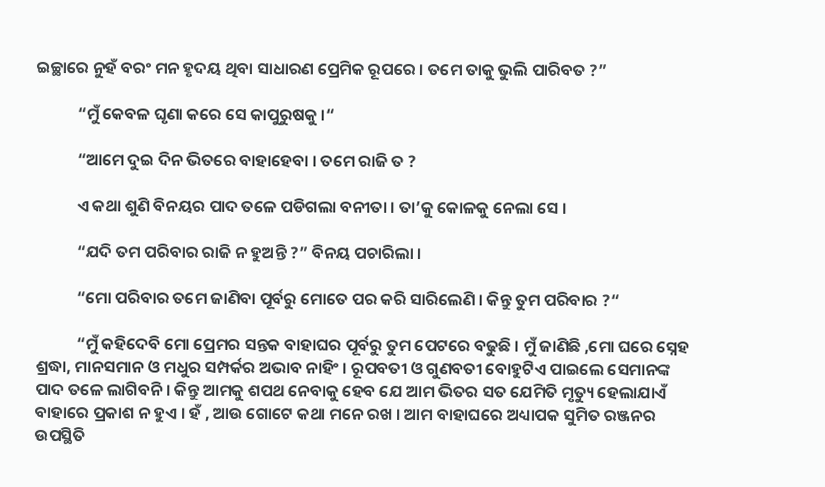ଇଚ୍ଛାରେ ନୁହଁ ବରଂ ମନ ହୃଦୟ ଥିବା ସାଧାରଣ ପ୍ରେମିକ ରୂପରେ । ତମେ ତାକୁ ଭୁଲି ପାରିବତ ?”

           “ମୁଁ କେବଳ ଘୃଣା କରେ ସେ କାପୁରୁଷକୁ ।“

           “ଆମେ ଦୁଇ ଦିନ ଭିତରେ ବାହାହେବା । ତମେ ରାଜି ତ ?

           ଏ କଥା ଶୁଣି ବିନୟର ପାଦ ତଳେ ପଡିଗଲା ବନୀତା । ତା’କୁ କୋଳକୁ ନେଲା ସେ ।

           “ଯଦି ତମ ପରିବାର ରାଜି ନ ହୁଅନ୍ତି ?” ବିନୟ ପଚାରିଲା ।

           “ମୋ ପରିବାର ତମେ ଜାଣିବା ପୂର୍ବରୁ ମୋତେ ପର କରି ସାରିଲେଣି । କିନ୍ତୁ ତୁମ ପରିବାର ?“

           “ମୁଁ କହିଦେବି ମୋ ପ୍ରେମର ସନ୍ତକ ବାହାଘର ପୂର୍ବରୁ ତୁମ ପେଟରେ ବଢୁଛି । ମୁଁ ଜାଣିଛି ,ମୋ ଘରେ ସ୍ନେହ ଶ୍ରଦ୍ଧା, ମାନସମାନ ଓ ମଧୁର ସମ୍ପର୍କର ଅଭାବ ନାହିଂ । ରୂପବତୀ ଓ ଗୁଣବତୀ ବୋହୁଟିଏ ପାଇଲେ ସେମାନଙ୍କ ପାଦ ତଳେ ଲାଗିବନି । କିନ୍ତୁ ଆମକୁ ଶପଥ ନେବାକୁ ହେବ ଯେ ଆମ ଭିତର ସତ ଯେମିତି ମୃତ୍ୟୁ ହେଲାଯାଏଁ ବାହାରେ ପ୍ରକାଶ ନ ହୁଏ । ହଁ , ଆଉ ଗୋଟେ କଥା ମନେ ରଖ । ଆମ ବାହାଘରେ ଅଧ୍ୟାପକ ସୁମିତ ରଞ୍ଜନର ଉପସ୍ଥିତି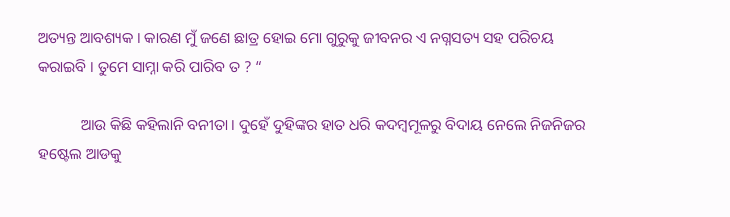ଅତ୍ୟନ୍ତ ଆବଶ୍ୟକ । କାରଣ ମୁଁ ଜଣେ ଛାତ୍ର ହୋଇ ମୋ ଗୁରୁକୁ ଜୀବନର ଏ ନଗ୍ନସତ୍ୟ ସହ ପରିଚୟ କରାଇବି । ତୁମେ ସାମ୍ନା କରି ପାରିବ ତ ? “

           ଆଉ କିଛି କହିଲାନି ବନୀତା । ଦୁହେଁ ଦୁହିଙ୍କର ହାତ ଧରି କଦମ୍ବମୂଳରୁ ବିଦାୟ ନେଲେ ନିଜନିଜର ହଷ୍ଟେଲ ଆଡକୁ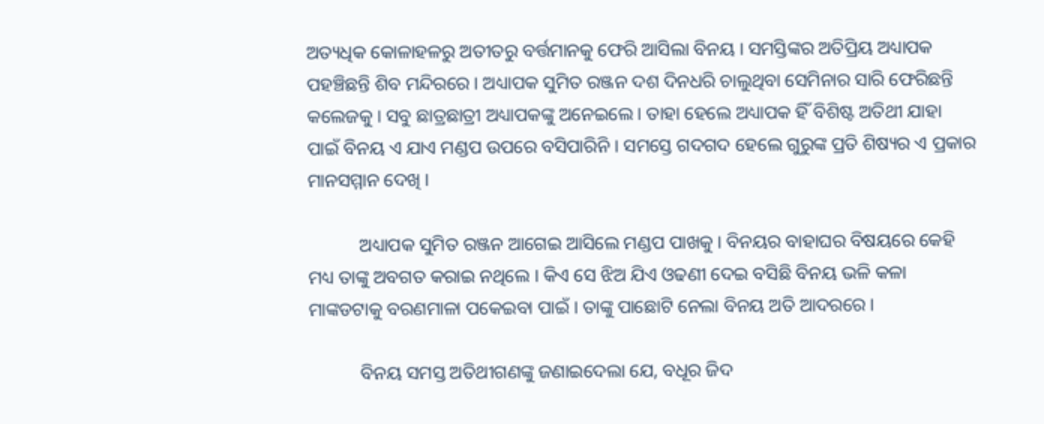ଅତ୍ୟଧିକ କୋଳାହଳରୁ ଅତୀତରୁ ବର୍ତ୍ତମାନକୁ ଫେରି ଆସିଲା ବିନୟ । ସମସ୍ତିଙ୍କର ଅତିପ୍ରିୟ ଅଧ୍ୟାପକ ପହଞ୍ଚିଛନ୍ତି ଶିବ ମନ୍ଦିରରେ । ଅଧ୍ୟାପକ ସୁମିତ ରଞ୍ଜନ ଦଶ ଦିନଧରି ଚାଲୁଥିବା ସେମିନାର ସାରି ଫେରିଛନ୍ତି କଲେଜକୁ । ସବୁ ଛାତ୍ରଛାତ୍ରୀ ଅଧ୍ୟାପକଙ୍କୁ ଅନେଇଲେ । ତାହା ହେଲେ ଅଧ୍ୟାପକ ହିଁ ବିଶିଷ୍ଟ ଅତିଥୀ ଯାହା ପାଇଁ ବିନୟ ଏ ଯାଏ ମଣ୍ଡପ ଉପରେ ବସିପାରିନି । ସମସ୍ତେ ଗଦଗଦ ହେଲେ ଗୁରୁଙ୍କ ପ୍ରତି ଶିଷ୍ୟର ଏ ପ୍ରକାର ମାନସମ୍ମାନ ଦେଖି ।

           ଅଧ୍ୟାପକ ସୁମିତ ରଞ୍ଜନ ଆଗେଇ ଆସିଲେ ମଣ୍ଡପ ପାଖକୁ । ବିନୟର ବାହାଘର ବିଷୟରେ କେହି ମଧ୍ୟ ତାଙ୍କୁ ଅବଗତ କରାଇ ନଥିଲେ । କିଏ ସେ ଝିଅ ଯିଏ ଓଢଣୀ ଦେଇ ବସିଛି ବିନୟ ଭଳି କଳା ମାଙ୍କଡଟାକୁ ବରଣମାଳା ପକେଇବା ପାଇଁ । ତାଙ୍କୁ ପାଛୋଟି ନେଲା ବିନୟ ଅତି ଆଦରରେ ।

           ବିନୟ ସମସ୍ତ ଅତିଥୀଗଣଙ୍କୁ ଜଣାଇଦେଲା ଯେ, ବଧୂର ଜିଦ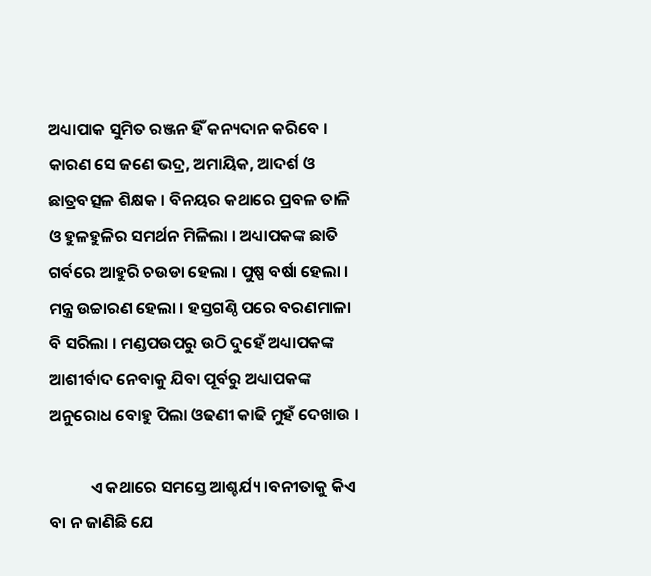ଅଧ୍ୟାପାକ ସୁମିତ ରଞ୍ଜନ ହିଁ କନ୍ୟଦାନ କରିବେ । କାରଣ ସେ ଜଣେ ଭଦ୍ର, ଅମାୟିକ, ଆଦର୍ଶ ଓ ଛାତ୍ରବତ୍ସଳ ଶିକ୍ଷକ । ବିନୟର କଥାରେ ପ୍ରବଳ ତାଳି ଓ ହୁଳହୁଳିର ସମର୍ଥନ ମିଳିଲା । ଅଧ୍ୟାପକଙ୍କ ଛାତି ଗର୍ବରେ ଆହୁରି ଚଉଡା ହେଲା । ପୁଷ୍ପ ବର୍ଷା ହେଲା । ମନ୍ତ୍ର ଉଚ୍ଚାରଣ ହେଲା । ହସ୍ତଗଣ୍ଠି ପରେ ବରଣମାଳା ବି ସରିଲା । ମଣ୍ଡପଉପରୁ ଉଠି ଦୁହେଁ ଅଧ୍ୟାପକଙ୍କ ଆଶୀର୍ବାଦ ନେବାକୁ ଯିବା ପୂର୍ବରୁ ଅଧ୍ୟାପକଙ୍କ ଅନୁରୋଧ ବୋହୁ ପିଲା ଓଢଣୀ କାଢି ମୁହଁ ଦେଖାଉ ।

           ଏ କଥାରେ ସମସ୍ତେ ଆଶ୍ଚର୍ଯ୍ୟ ।ବନୀତାକୁ କିଏ ବା ନ ଜାଣିଛି ଯେ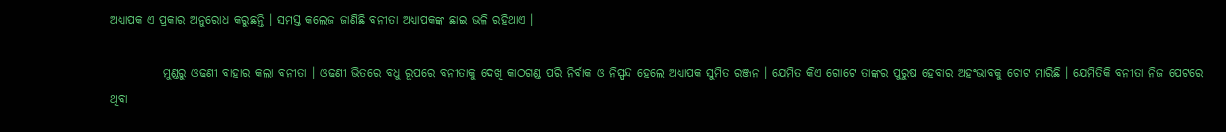ଅଧ୍ୟାପକ ଏ ପ୍ରକାର ଅନୁରୋଧ କରୁଛନ୍ତି । ସମସ୍ତ କଲେଜ ଜାଣିଛି ବନୀତା ଅଧ୍ୟାପକଙ୍କ ଛାଇ ଭଳି ରହିଥାଏ ।

           ମୁଣ୍ଡରୁ ଓଢଣୀ ବାହାର କଲା ବନୀତା । ଓଢଣୀ ଭିତରେ ବଧୁ ରୂପରେ ବନୀତାକୁ ଦେଖି କାଠଗଣ୍ଡ ପରି ନିର୍ବାକ ଓ ନିସ୍ପନ୍ଦ ହେଲେ ଅଧ୍ୟାପକ ସୁମିତ ରଞ୍ଜନ । ଯେମିତ କିଏ ଗୋଟେ ତାଙ୍କର ପୁରୁଷ ହେବାର ଅହଂଭାବକୁ ଚୋଟ ମାରିଛି । ଯେମିତିକି ବନୀତା ନିଜ ପେଟରେ ଥିବା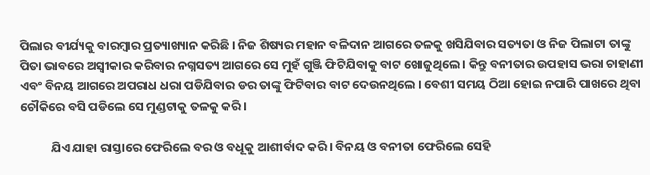ପିଲାର ବୀର୍ଯ୍ୟକୁ ବାରମ୍ବାର ପ୍ରତ୍ୟାଖ୍ୟାନ କରିଛି । ନିଜ ଶିଷ୍ୟର ମହାନ ବଳିଦାନ ଆଗରେ ତଳକୁ ଖସିଯିବାର ସତ୍ୟତା ଓ ନିଜ ପିଲାଟା ତାଙ୍କୁ ପିତା ଭାବରେ ଅସ୍ଵୀକାର କରିବାର ନଗ୍ନସତ୍ୟ ଆଗରେ ସେ ମୁହଁ ଗୁଞ୍ଜି ଫିଟିଯିବାକୁ ବାଟ ଖୋଜୁଥିଲେ । କିନ୍ତୁ ବନୀତାର ଉପହାସ ଭରା ଚାହାଣୀ ଏବଂ ବିନୟ ଆଗରେ ଅପରାଧ ଧରା ପଡିଯିବାର ଡର ତାଙ୍କୁ ଫିଟିବାର ବାଟ ଦେଉନଥିଲେ । ବେଶୀ ସମୟ ଠିଆ ହୋଇ ନପାରି ପାଖରେ ଥିବା ଚୌକିରେ ବସି ପଡିଲେ ସେ ମୁଣ୍ଡଟାକୁ ତଳକୁ କରି ।

           ଯିଏ ଯାହା ରାସ୍ତାରେ ଫେରିଲେ ବର ଓ ବଧୂକୁ ଆଶୀର୍ବାଦ କରି । ବିନୟ ଓ ବନୀତା ଫେରିଲେ ସେହି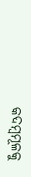କଦମ୍ବମୂଳକୁ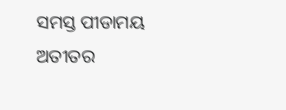ସମସ୍ତ ପୀଡାମୟ ଅତୀତର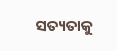ସତ୍ୟତାକୁ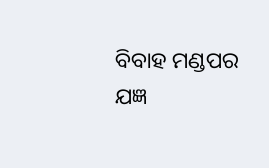ବିବାହ ମଣ୍ଡପର ଯଜ୍ଞ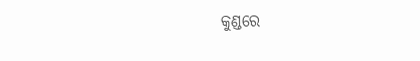କୁଣ୍ଡରେ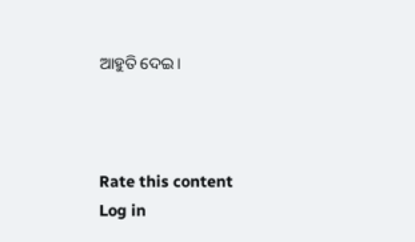ଆହୁତି ଦେଇ।



Rate this content
Log in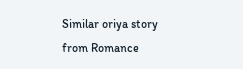Similar oriya story from Romance